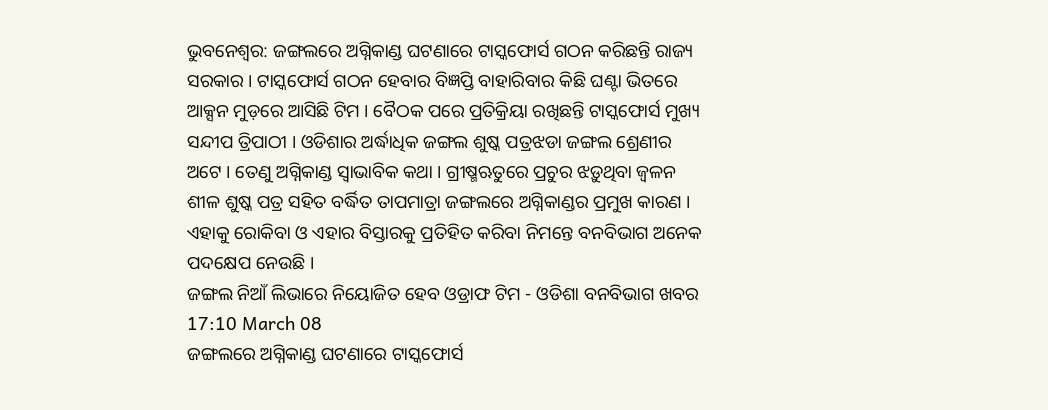ଭୁବନେଶ୍ବର: ଜଙ୍ଗଲରେ ଅଗ୍ନିକାଣ୍ଡ ଘଟଣାରେ ଟାସ୍କଫୋର୍ସ ଗଠନ କରିଛନ୍ତି ରାଜ୍ୟ ସରକାର । ଟାସ୍କଫୋର୍ସ ଗଠନ ହେବାର ବିଜ୍ଞପ୍ତି ବାହାରିବାର କିଛି ଘଣ୍ଟା ଭିତରେ ଆକ୍ସନ ମୁଡ଼ରେ ଆସିଛି ଟିମ । ବୈଠକ ପରେ ପ୍ରତିକ୍ରିୟା ରଖିଛନ୍ତି ଟାସ୍କଫୋର୍ସ ମୁଖ୍ୟ ସନ୍ଦୀପ ତ୍ରିପାଠୀ । ଓଡିଶାର ଅର୍ଦ୍ଧାଧିକ ଜଙ୍ଗଲ ଶୁଷ୍କ ପତ୍ରଝଡା ଜଙ୍ଗଲ ଶ୍ରେଣୀର ଅଟେ । ତେଣୁ ଅଗ୍ନିକାଣ୍ଡ ସ୍ବାଭାବିକ କଥା । ଗ୍ରୀଷ୍ମଋତୁରେ ପ୍ରଚୁର ଝଡ଼ୁଥିବା ଜ୍ବଳନ ଶୀଳ ଶୁଷ୍କ ପତ୍ର ସହିତ ବର୍ଦ୍ଧିତ ତାପମାତ୍ରା ଜଙ୍ଗଲରେ ଅଗ୍ନିକାଣ୍ଡର ପ୍ରମୁଖ କାରଣ । ଏହାକୁ ରୋକିବା ଓ ଏହାର ବିସ୍ତାରକୁ ପ୍ରତିହିତ କରିବା ନିମନ୍ତେ ବନବିଭାଗ ଅନେକ ପଦକ୍ଷେପ ନେଉଛି ।
ଜଙ୍ଗଲ ନିଆଁ ଲିଭାରେ ନିୟୋଜିତ ହେବ ଓଡ୍ରାଫ ଟିମ - ଓଡିଶା ବନବିଭାଗ ଖବର
17:10 March 08
ଜଙ୍ଗଲରେ ଅଗ୍ନିକାଣ୍ଡ ଘଟଣାରେ ଟାସ୍କଫୋର୍ସ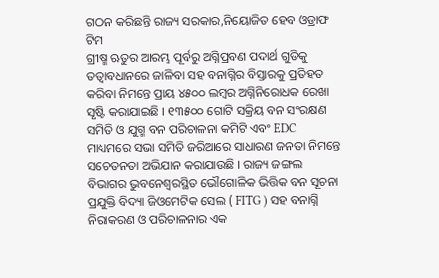ଗଠନ କରିଛନ୍ତି ରାଜ୍ୟ ସରକାର,ନିୟୋଜିତ ହେବ ଓଡ୍ରାଫ ଟିମ
ଗ୍ରୀଷ୍ମ ଋତୁର ଆରମ୍ଭ ପୂର୍ବରୁ ଅଗ୍ନିପ୍ରବଣ ପଦାର୍ଥ ଗୁଡିକୁ ତତ୍ବାବଧାନରେ ଜାଳିବା ସହ ବନାଗ୍ନିର ବିସ୍ତାରକୁ ପ୍ରତିହତ କରିବା ନିମନ୍ତେ ପ୍ରାୟ ୪୫୦୦ ଲମ୍ବର ଅଗ୍ନିନିରୋଧକ ରେଖା ସୃଷ୍ଟି କରାଯାଇଛି । ୧୩୫୦୦ ଗୋଟି ସକ୍ରିୟ ବନ ସଂରକ୍ଷଣ ସମିତି ଓ ଯୁଗ୍ମ ବନ ପରିଚାଳନା କମିଟି ଏବଂ EDC ମାଧ୍ୟମରେ ସଭା ସମିତି ଜରିଆରେ ସାଧାରଣ ଜନତା ନିମନ୍ତେ ସଚେତନତା ଅଭିଯାନ କରାଯାଉଛି । ରାଜ୍ୟ ଜଙ୍ଗଲ ବିଭାଗର ଭୁବନେଶ୍ବରସ୍ଥିତ ଭୌଗୋଳିକ ଭିତ୍ତିକ ବନ ସୂଚନା ପ୍ରଯୁକ୍ତି ବିଦ୍ୟା ଜିଓମେଟିକ ସେଲ ( FITG ) ସହ ବନାଗ୍ନି ନିରାକରଣ ଓ ପରିଚାଳନାର ଏକ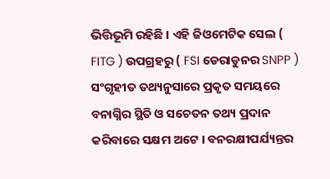ଭିତ୍ତିଭୂମି ରହିଛି । ଏହି ଜିଓମେଟିକ ସେଲ ( FITG ) ଉପଗ୍ରହରୁ ( FSI ଡେରାଡୁନର SNPP ) ସଂଗୃହୀତ ତଥ୍ୟନୁସାରେ ପ୍ରକୃତ ସମୟରେ ବନାଗ୍ନିର ସ୍ଥିତି ଓ ସଚେତନ ତଥ୍ୟ ପ୍ରଦାନ କରିବାରେ ସକ୍ଷମ ଅଟେ । ବନରକ୍ଷୀପର୍ଯ୍ୟନ୍ତର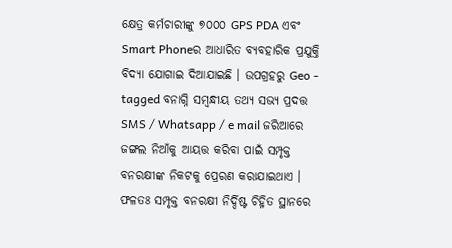କ୍ଷେତ୍ର କର୍ମଚାରୀଙ୍କୁ ୭୦୦୦ GPS PDA ଏବଂ Smart Phoneର ଆଧାରିତ ବ୍ୟବହାରିକ ପ୍ରଯୁକ୍ତି ବିଦ୍ୟା ଯୋଗାଇ ଦିଆଯାଇଛି । ଉପଗ୍ରହରୁ Geo - tagged ବନାଗ୍ନି ସମ୍ବନ୍ଧୀୟ ତଥ୍ୟ ସଭ୍ୟ ପ୍ରଦତ୍ତ SMS / Whatsapp / e mail ଜରିଆରେ ଜଙ୍ଗଲ ନିଆଁକୁ ଆୟତ୍ତ କରିବା ପାଇଁ ସମ୍ପୃକ୍ତ ବନରକ୍ଷୀଙ୍କ ନିକଟକୁ ପ୍ରେରଣ କରାଯାଇଥାଏ । ଫଳତଃ ସମ୍ପୃକ୍ତ ବନରକ୍ଷୀ ନିର୍ଦ୍ଦିଷ୍ଟ ଚିହ୍ନିତ ସ୍ଥାନରେ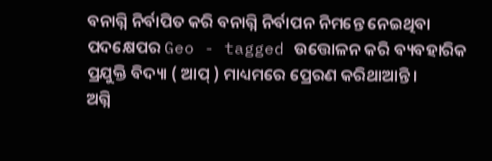ବନାଗ୍ନି ନିର୍ବାପିତ କରି ବନାଗ୍ନି ନିର୍ବାପନ ନିମନ୍ତେ ନେଇଥିବା ପଦକ୍ଷେପର Geo - tagged ଉତ୍ତୋଳନ କରି ବ୍ୟବହାରିକ ପ୍ରଯୁକ୍ତି ବିଦ୍ୟା ( ଆପ୍ ) ମାଧ୍ୟମରେ ପ୍ରେରଣ କରିଥାଆନ୍ତି ।
ଅଗ୍ନି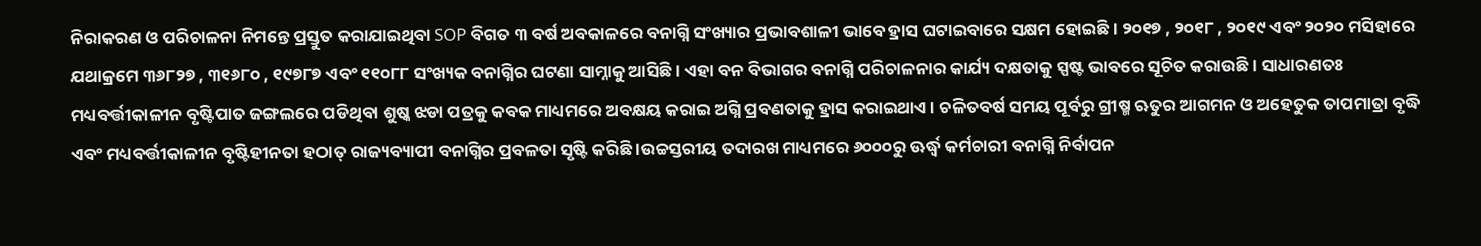ନିରାକରଣ ଓ ପରିଚାଳନା ନିମନ୍ତେ ପ୍ରସ୍ତୁତ କରାଯାଇଥିବା SOP ବିଗତ ୩ ବର୍ଷ ଅବକାଳରେ ବନାଗ୍ନି ସଂଖ୍ୟାର ପ୍ରଭାବଶାଳୀ ଭାବେ ହ୍ରାସ ଘଟାଇବାରେ ସକ୍ଷମ ହୋଇଛି । ୨୦୧୭ , ୨୦୧୮ , ୨୦୧୯ ଏବଂ ୨୦୨୦ ମସିହାରେ ଯଥାକ୍ରମେ ୩୬୮୨୭ , ୩୧୬୮୦ , ୧୯୭୮୭ ଏବଂ ୧୧୦୮୮ ସଂଖ୍ୟକ ବନାଗ୍ନିର ଘଟଣା ସାମ୍ନାକୁ ଆସିଛି । ଏହା ବନ ବିଭାଗର ବନାଗ୍ନି ପରିଚାଳନାର କାର୍ଯ୍ୟ ଦକ୍ଷତାକୁ ସ୍ପଷ୍ଟ ଭାବରେ ସୂଚିତ କରାଉଛି । ସାଧାରଣତଃ ମଧ୍ୟବର୍ତ୍ତୀକାଳୀନ ବୃଷ୍ଟିପାତ ଜଙ୍ଗଲରେ ପଡିଥିବା ଶୁଷ୍କ ଝଡା ପତ୍ରକୁ କବକ ମାଧ୍ୟମରେ ଅବକ୍ଷୟ କରାଇ ଅଗ୍ନି ପ୍ରବଣତାକୁ ହ୍ରାସ କରାଇଥାଏ । ଚଳିତବର୍ଷ ସମୟ ପୂର୍ବରୁ ଗ୍ରୀଷ୍ମ ଋତୁର ଆଗମନ ଓ ଅହେତୁକ ତାପମାତ୍ରା ବୃଦ୍ଧି ଏବଂ ମଧ୍ୟବର୍ତ୍ତୀକାଳୀନ ବୃଷ୍ଟିହୀନତା ହଠାତ୍ ରାଜ୍ୟବ୍ୟାପୀ ବନାଗ୍ନିର ପ୍ରବଳତା ସୃଷ୍ଟି କରିଛି ।ଉଚ୍ଚସ୍ତରୀୟ ତଦାରଖ ମାଧ୍ୟମରେ ୬୦୦୦ରୁ ଊର୍ଦ୍ଧ୍ବ କର୍ମଚାରୀ ବନାଗ୍ନି ନିର୍ବାପନ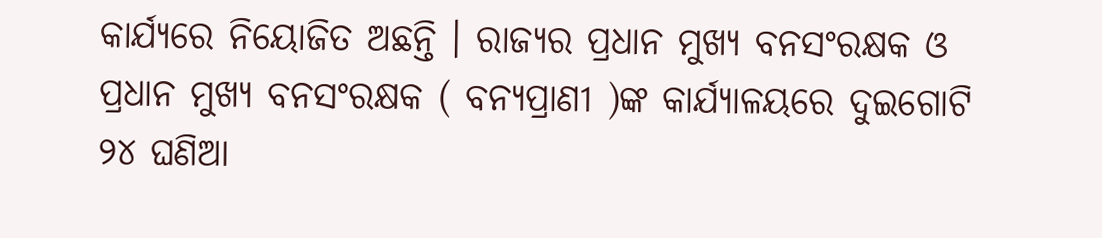କାର୍ଯ୍ୟରେ ନିୟୋଜିତ ଅଛନ୍ତି । ରାଜ୍ୟର ପ୍ରଧାନ ମୁଖ୍ୟ ବନସଂରକ୍ଷକ ଓ ପ୍ରଧାନ ମୁଖ୍ୟ ବନସଂରକ୍ଷକ ( ବନ୍ୟପ୍ରାଣୀ )ଙ୍କ କାର୍ଯ୍ୟାଳୟରେ ଦୁଇଗୋଟି ୨୪ ଘଣିଆ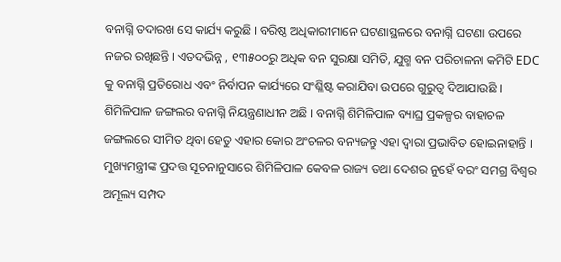ବନାଗ୍ନି ତଦାରଖ ସେ କାର୍ଯ୍ୟ କରୁଛି । ବରିଷ୍ଠ ଅଧିକାରୀମାନେ ଘଟଣାସ୍ଥଳରେ ବନାଗ୍ନି ଘଟଣା ଉପରେ ନଜର ରଖିଛନ୍ତି । ଏତଦଭିନ୍ନ , ୧୩୫୦୦ରୁ ଅଧିକ ବନ ସୁରକ୍ଷା ସମିତି, ଯୁଗ୍ମ ବନ ପରିଚାଳନା କମିଟି EDC କୁ ବନାଗ୍ନି ପ୍ରତିରୋଧ ଏବଂ ନିର୍ବାପନ କାର୍ଯ୍ୟରେ ସଂଶ୍ଳିଷ୍ଟ କରାଯିବା ଉପରେ ଗୁରୁତ୍ବ ଦିଆଯାଉଛି । ଶିମିଳିପାଳ ଜଙ୍ଗଲର ବନାଗ୍ନି ନିୟନ୍ତ୍ରଣାଧୀନ ଅଛି । ବନାଗ୍ନି ଶିମିଳିପାଳ ବ୍ୟାଘ୍ର ପ୍ରକଳ୍ପର ବାହାଚଳ ଜଙ୍ଗଲରେ ସୀମିତ ଥିବା ହେତୁ ଏହାର କୋର ଅଂଚଳର ବନ୍ୟଜନ୍ତୁ ଏହା ଦ୍ଵାରା ପ୍ରଭାବିତ ହୋଇନାହାନ୍ତି । ମୁଖ୍ୟମନ୍ତ୍ରୀଙ୍କ ପ୍ରଦତ୍ତ ସୂଚନାନୁସାରେ ଶିମିଳିପାଳ କେବଳ ରାଜ୍ୟ ତଥା ଦେଶର ନୁହେଁ ବରଂ ସମଗ୍ର ବିଶ୍ଵର ଅମୂଲ୍ୟ ସମ୍ପଦ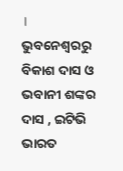।
ଭୁବନେଶ୍ବରରୁ ବିକାଶ ଦାସ ଓ ଭବାନୀ ଶଙ୍କର ଦାସ , ଇଟିଭି ଭାରତ